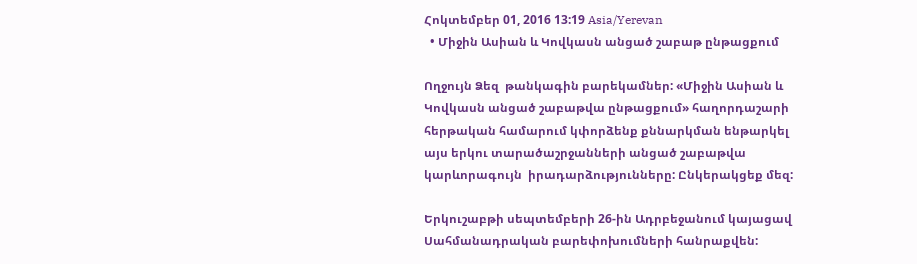Հոկտեմբեր 01, 2016 13:19 Asia/Yerevan
  • Միջին Ասիան և Կովկասն անցած շաբաթ ընթացքում

Ողջույն Ձեզ  թանկագին բարեկամներ: «Միջին Ասիան և Կովկասն անցած շաբաթվա ընթացքում» հաղորդաշարի հերթական համարում կփորձենք քննարկման ենթարկել այս երկու տարածաշրջանների անցած շաբաթվա կարևորագույն  իրադարձությունները: Ընկերակցեք մեզ:

Երկուշաբթի սեպտեմբերի 26-ին Ադրբեջանում կայացավ Սահմանադրական բարեփոխումների հանրաքվեն: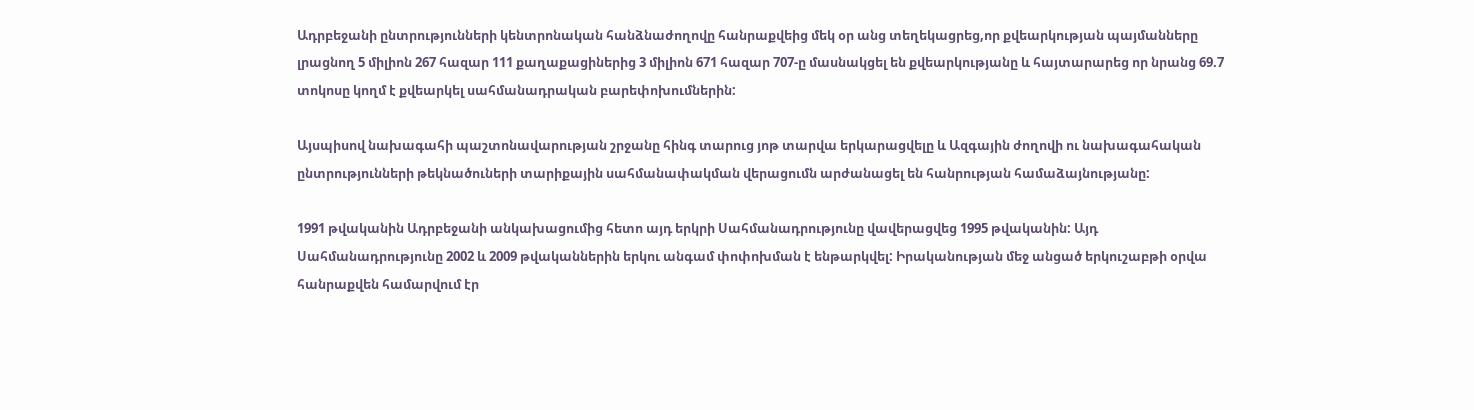Ադրբեջանի ընտրությունների կենտրոնական հանձնաժողովը հանրաքվեից մեկ օր անց տեղեկացրեց,որ քվեարկության պայմանները լրացնող 5 միլիոն 267 հազար 111 քաղաքացիներից 3 միլիոն 671 հազար 707-ը մասնակցել են քվեարկությանը և հայտարարեց որ նրանց 69.7 տոկոսը կողմ է քվեարկել սահմանադրական բարեփոխումներին:

Այսպիսով նախագահի պաշտոնավարության շրջանը հինգ տարուց յոթ տարվա երկարացվելը և Ազգային ժողովի ու նախագահական ընտրությունների թեկնածուների տարիքային սահմանափակման վերացումն արժանացել են հանրության համաձայնությանը:

1991 թվականին Ադրբեջանի անկախացումից հետո այդ երկրի Սահմանադրությունը վավերացվեց 1995 թվականին: Այդ Սահմանադրությունը 2002 և 2009 թվականներին երկու անգամ փոփոխման է ենթարկվել: Իրականության մեջ անցած երկուշաբթի օրվա հանրաքվեն համարվում էր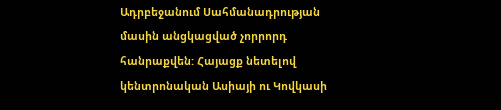Ադրբեջանում Սահմանադրության մասին անցկացված չորրորդ հանրաքվեն: Հայացք նետելով կենտրոնական Ասիայի ու Կովկասի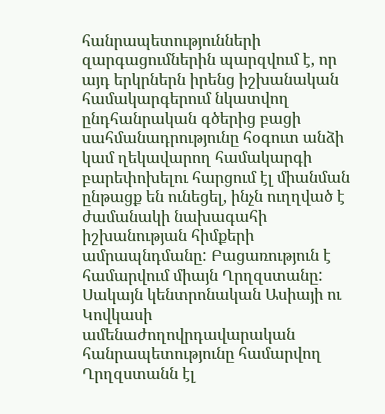հանրապետությունների զարգացումներին պարզվում է, որ այդ երկրներն իրենց իշխանական համակարգերում նկատվող ընդհանրական գծերից բացի սահմանադրությունը հօգուտ անձի կամ ղեկավարող համակարգի բարեփոխելու հարցում էլ միանման ընթացք են ունեցել, ինչն ուղղված է ժամանակի նախագահի իշխանության հիմքերի ամրապնդմանը: Բացառություն է համարվում միայն Ղրղզստանը: Սակայն կենտրոնական Ասիայի ու Կովկասի ամենաժողովրդավարական հանրապետությունը համարվող Ղրղզստանն էլ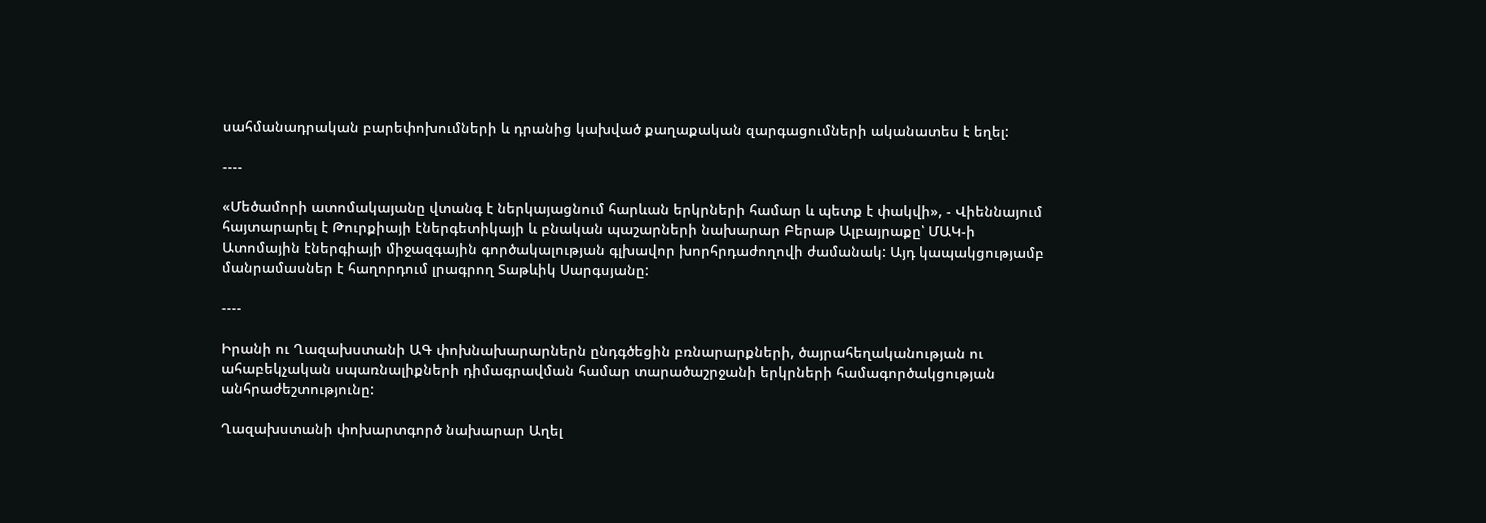սահմանադրական բարեփոխումների և դրանից կախված քաղաքական զարգացումների ականատես է եղել:

----

«Մեծամորի ատոմակայանը վտանգ է ներկայացնում հարևան երկրների համար և պետք է փակվի», - Վիեննայում հայտարարել է Թուրքիայի էներգետիկայի և բնական պաշարների նախարար Բերաթ Ալբայրաքը՝ ՄԱԿ-ի Ատոմային էներգիայի միջազգային գործակալության գլխավոր խորհրդաժողովի ժամանակ: Այդ կապակցությամբ մանրամասներ է հաղորդում լրագրող Տաթևիկ Սարգսյանը:

----

Իրանի ու Ղազախստանի ԱԳ փոխնախարարներն ընդգծեցին բռնարարքների, ծայրահեղականության ու ահաբեկչական սպառնալիքների դիմագրավման համար տարածաշրջանի երկրների համագործակցության անհրաժեշտությունը:

Ղազախստանի փոխարտգործ նախարար Աղել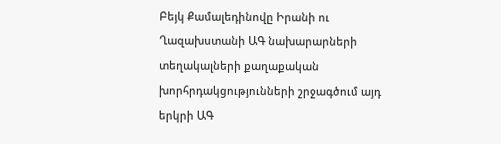Բեյկ Քամալեդինովը Իրանի ու Ղազախստանի ԱԳ նախարարների տեղակալների քաղաքական խորհրդակցությունների շրջագծում այդ երկրի ԱԳ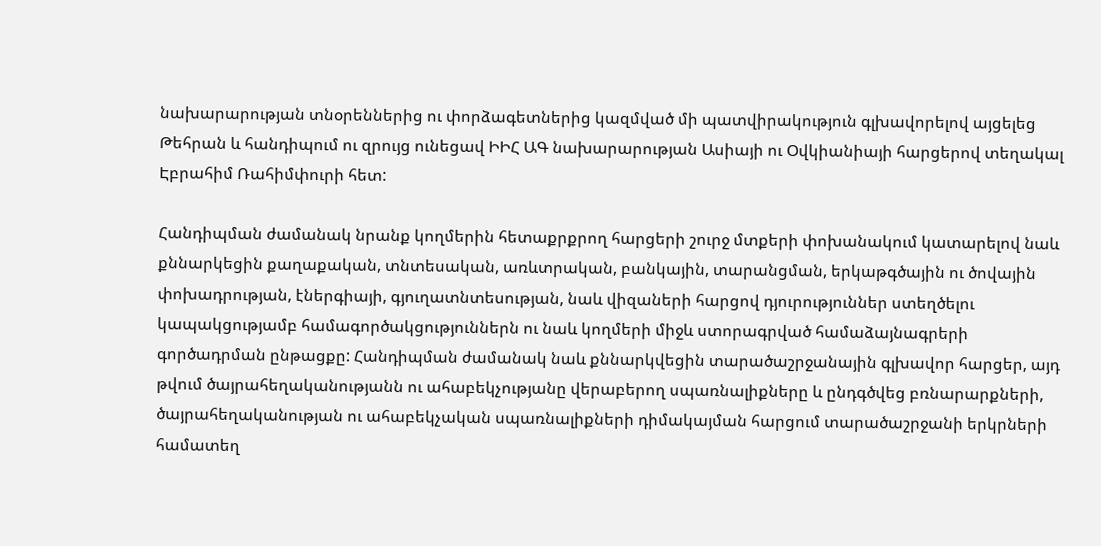նախարարության տնօրեններից ու փորձագետներից կազմված մի պատվիրակություն գլխավորելով այցելեց Թեհրան և հանդիպում ու զրույց ունեցավ ԻԻՀ ԱԳ նախարարության Ասիայի ու Օվկիանիայի հարցերով տեղակալ Էբրահիմ Ռահիմփուրի հետ:

Հանդիպման ժամանակ նրանք կողմերին հետաքրքրող հարցերի շուրջ մտքերի փոխանակում կատարելով նաև քննարկեցին քաղաքական, տնտեսական, առևտրական, բանկային, տարանցման, երկաթգծային ու ծովային փոխադրության, էներգիայի, գյուղատնտեսության, նաև վիզաների հարցով դյուրություններ ստեղծելու կապակցությամբ համագործակցություններն ու նաև կողմերի միջև ստորագրված համաձայնագրերի գործադրման ընթացքը: Հանդիպման ժամանակ նաև քննարկվեցին տարածաշրջանային գլխավոր հարցեր, այդ թվում ծայրահեղականությանն ու ահաբեկչությանը վերաբերող սպառնալիքները և ընդգծվեց բռնարարքների, ծայրահեղականության ու ահաբեկչական սպառնալիքների դիմակայման հարցում տարածաշրջանի երկրների համատեղ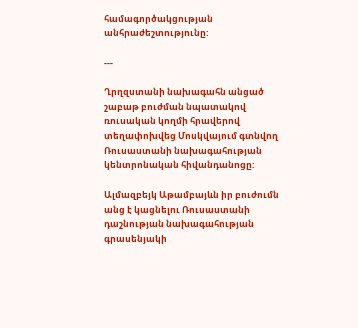համագործակցության անհրաժեշտությունը:

---

Ղրղզստանի նախագահն անցած շաբաթ բուժման նպատակով ռուսական կողմի հրավերով տեղափոխվեց Մոսկվայում գտնվող Ռուսաստանի նախագահության կենտրոնական հիվանդանոցը:

Ալմազբեյկ Աթամբայևն իր բուժումն անց է կացնելու Ռուսաստանի դաշնության նախագահության գրասենյակի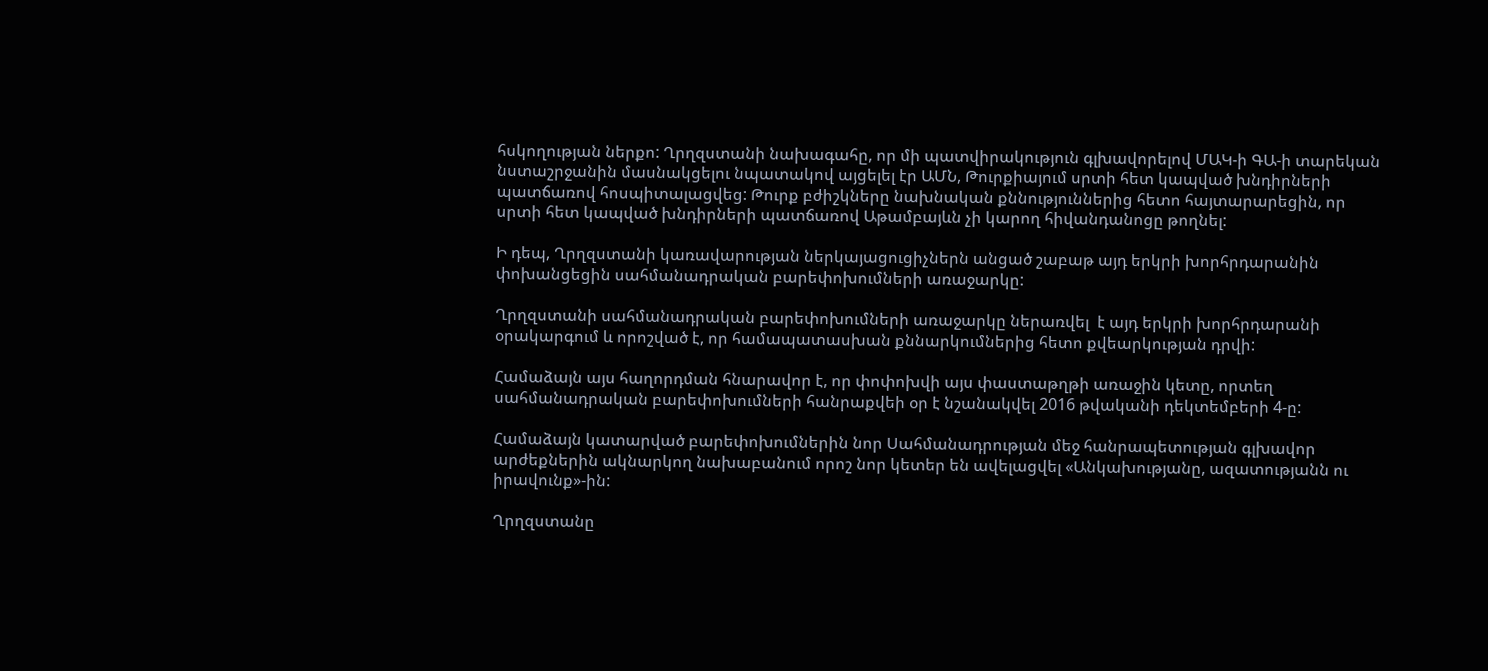հսկողության ներքո: Ղրղզստանի նախագահը, որ մի պատվիրակություն գլխավորելով ՄԱԿ-ի ԳԱ-ի տարեկան նստաշրջանին մասնակցելու նպատակով այցելել էր ԱՄՆ, Թուրքիայում սրտի հետ կապված խնդիրների պատճառով հոսպիտալացվեց: Թուրք բժիշկները նախնական քննություններից հետո հայտարարեցին, որ սրտի հետ կապված խնդիրների պատճառով Աթամբայևն չի կարող հիվանդանոցը թողնել:

Ի դեպ, Ղրղզստանի կառավարության ներկայացուցիչներն անցած շաբաթ այդ երկրի խորհրդարանին փոխանցեցին սահմանադրական բարեփոխումների առաջարկը:

Ղրղզստանի սահմանադրական բարեփոխումների առաջարկը ներառվել  է այդ երկրի խորհրդարանի օրակարգում և որոշված է, որ համապատասխան քննարկումներից հետո քվեարկության դրվի:

Համաձայն այս հաղորդման հնարավոր է, որ փոփոխվի այս փաստաթղթի առաջին կետը, որտեղ սահմանադրական բարեփոխումների հանրաքվեի օր է նշանակվել 2016 թվականի դեկտեմբերի 4-ը:

Համաձայն կատարված բարեփոխումներին նոր Սահմանադրության մեջ հանրապետության գլխավոր արժեքներին ակնարկող նախաբանում որոշ նոր կետեր են ավելացվել «Անկախությանը, ազատությանն ու իրավունք»-ին:

Ղրղզստանը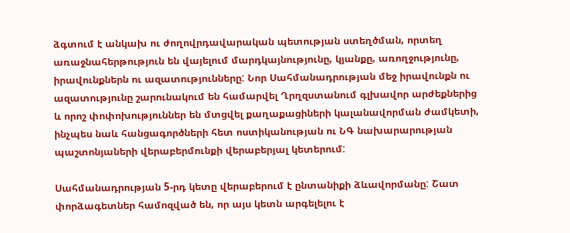ձգտում է անկախ ու ժողովրդավարական պետության ստեղծման, որտեղ առաջնահերթություն են վայելում մարդկայնությունը, կյանքը, առողջությունը, իրավունքներն ու ազատությունները: Նոր Սահմանադրության մեջ իրավունքն ու ազատությունը շարունակում են համարվել Ղրղզստանում գլխավոր արժեքներից և որոշ փոփոխություններ են մտցվել քաղաքացիների կալանավորման ժամկետի, ինչպես նաև հանցագործների հետ ոստիկանության ու ՆԳ նախարարության պաշտոնյաների վերաբերմունքի վերաբերյալ կետերում:

Սահմանադրության 5-րդ կետը վերաբերում է ընտանիքի ձևավորմանը: Շատ փորձագետներ համոզված են, որ այս կետն արգելելու է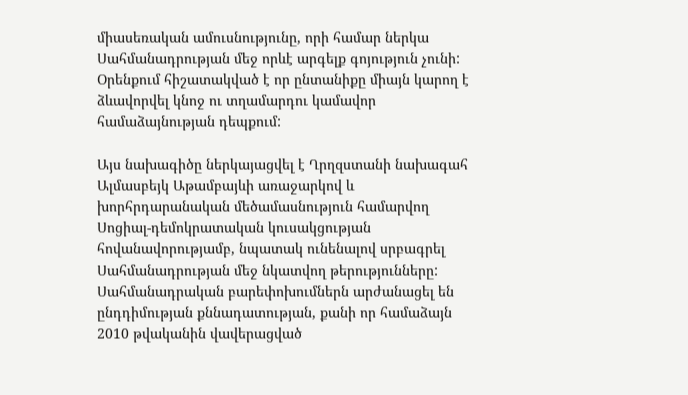միասեռական ամուսնությունը, որի համար ներկա Սահմանադրության մեջ որևէ արգելք գոյություն չունի: Օրենքում հիշատակված է որ ընտանիքը միայն կարող է ձևավորվել կնոջ ու տղամարդու կամավոր համաձայնության դեպքում:

Այս նախագիծը ներկայացվել է Ղրղզստանի նախագահ Ալմասբեյկ Աթամբայևի առաջարկով և խորհրդարանական մեծամասնություն համարվող Սոցիալ-դեմոկրատական կուսակցության հովանավորությամբ, նպատակ ունենալով սրբագրել Սահմանադրության մեջ նկատվող թերությունները: Սահմանադրական բարեփոխումներն արժանացել են ընդդիմության քննադատության, քանի որ համաձայն 2010 թվականին վավերացված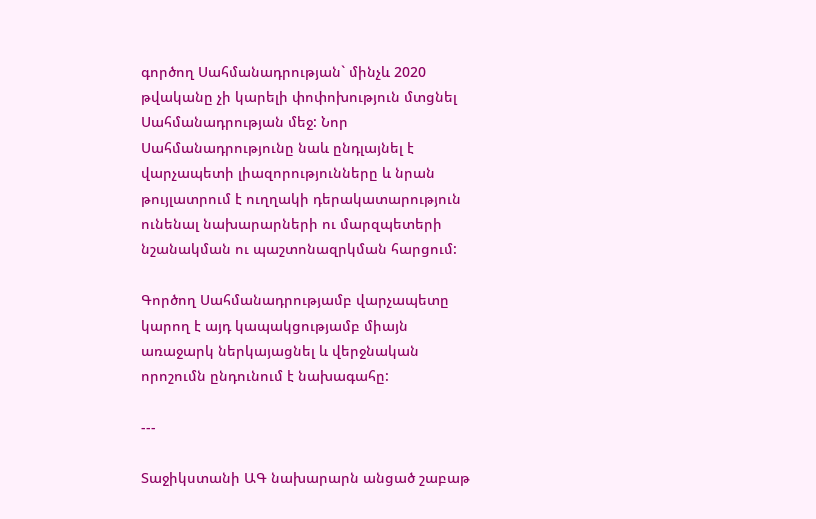գործող Սահմանադրության` մինչև 2020 թվականը չի կարելի փոփոխություն մտցնել Սահմանադրության մեջ: Նոր Սահմանադրությունը նաև ընդլայնել է վարչապետի լիազորությունները և նրան թույլատրում է ուղղակի դերակատարություն ունենալ նախարարների ու մարզպետերի նշանակման ու պաշտոնազրկման հարցում:

Գործող Սահմանադրությամբ վարչապետը կարող է այդ կապակցությամբ միայն առաջարկ ներկայացնել և վերջնական որոշումն ընդունում է նախագահը:

---

Տաջիկստանի ԱԳ նախարարն անցած շաբաթ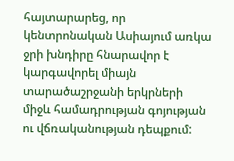հայտարարեց, որ կենտրոնական Ասիայում առկա ջրի խնդիրը հնարավոր է կարգավորել միայն տարածաշրջանի երկրների միջև համադրության գոյության ու վճռականության դեպքում: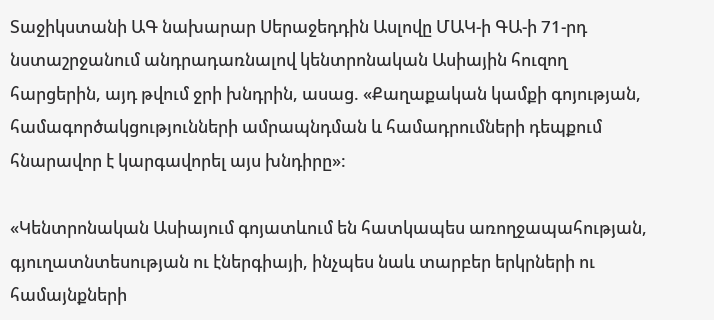Տաջիկստանի ԱԳ նախարար Սերաջեդդին Ասլովը ՄԱԿ-ի ԳԱ-ի 71-րդ նստաշրջանում անդրադառնալով կենտրոնական Ասիային հուզող հարցերին, այդ թվում ջրի խնդրին, ասաց. «Քաղաքական կամքի գոյության, համագործակցությունների ամրապնդման և համադրումների դեպքում հնարավոր է կարգավորել այս խնդիրը»:

«Կենտրոնական Ասիայում գոյատևում են հատկապես առողջապահության, գյուղատնտեսության ու էներգիայի, ինչպես նաև տարբեր երկրների ու համայնքների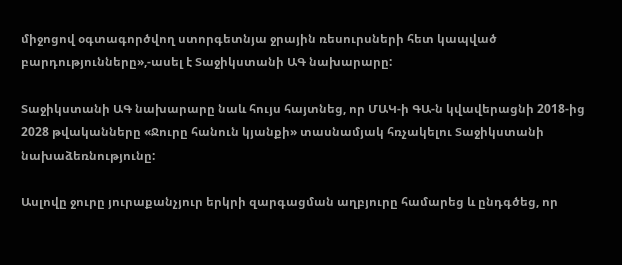միջոցով օգտագործվող ստորգետնյա ջրային ռեսուրսների հետ կապված բարդությունները»,-ասել է Տաջիկստանի ԱԳ նախարարը:

Տաջիկստանի ԱԳ նախարարը նաև հույս հայտնեց, որ ՄԱԿ-ի ԳԱ-ն կվավերացնի 2018-ից 2028 թվականները «Ջուրը հանուն կյանքի» տասնամյակ հռչակելու Տաջիկստանի նախաձեռնությունը:

Ասլովը ջուրը յուրաքանչյուր երկրի զարգացման աղբյուրը համարեց և ընդգծեց, որ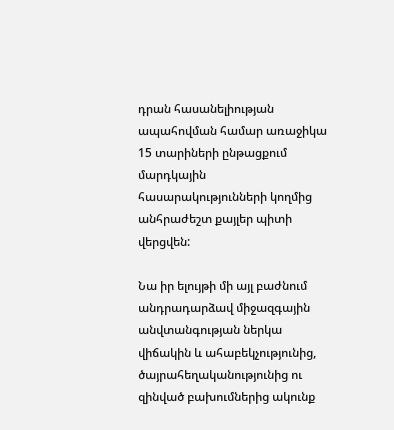դրան հասանելիության ապահովման համար առաջիկա 15 տարիների ընթացքում մարդկային հասարակությունների կողմից անհրաժեշտ քայլեր պիտի վերցվեն:

Նա իր ելույթի մի այլ բաժնում անդրադարձավ միջազգային անվտանգության ներկա վիճակին և ահաբեկչությունից, ծայրահեղականությունից ու զինված բախումներից ակունք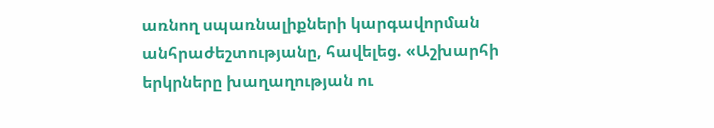առնող սպառնալիքների կարգավորման անհրաժեշտությանը, հավելեց. «Աշխարհի երկրները խաղաղության ու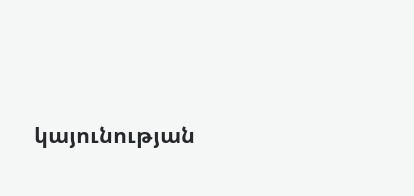կայունության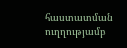հաստատման ուղղությամբ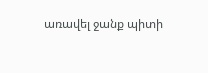առավել ջանք պիտի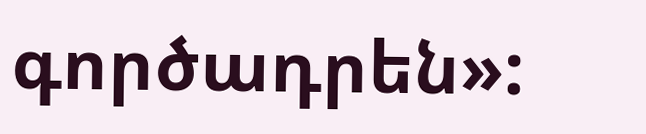գործադրեն»: